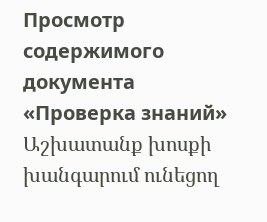Просмотр содержимого документа
«Проверка знаний»
Աշխատանք խոսքի խանգարում ունեցող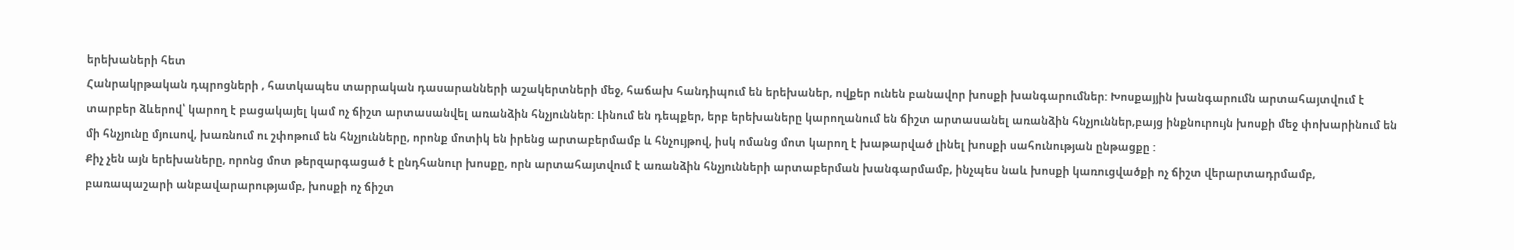երեխաների հետ
Հանրակրթական դպրոցների , հատկապես տարրական դասարանների աշակերտների մեջ, հաճախ հանդիպում են երեխաներ, ովքեր ունեն բանավոր խոսքի խանգարումներ: Խոսքայյին խանգարումն արտահայտվում է տարբեր ձևերով՝ կարող է բացակայել կամ ոչ ճիշտ արտասանվել առանձին հնչյուններ: Լինում են դեպքեր, երբ երեխաները կարողանում են ճիշտ արտասանել առանձին հնչյուններ,բայց ինքնուրույն խոսքի մեջ փոխարինում են մի հնչյունը մյուսով, խառնում ու շփոթում են հնչյունները, որոնք մոտիկ են իրենց արտաբերմամբ և հնչույթով, իսկ ոմանց մոտ կարող է խաթարված լինել խոսքի սահունության ընթացքը :
Քիչ չեն այն երեխաները, որոնց մոտ թերզարգացած է ընդհանուր խոսքը, որն արտահայտվում է առանձին հնչյունների արտաբերման խանգարմամբ, ինչպես նաև խոսքի կառուցվածքի ոչ ճիշտ վերարտադրմամբ, բառապաշարի անբավարարությամբ, խոսքի ոչ ճիշտ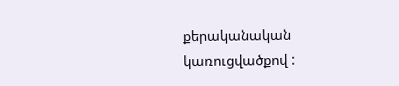քերականական կառուցվածքով :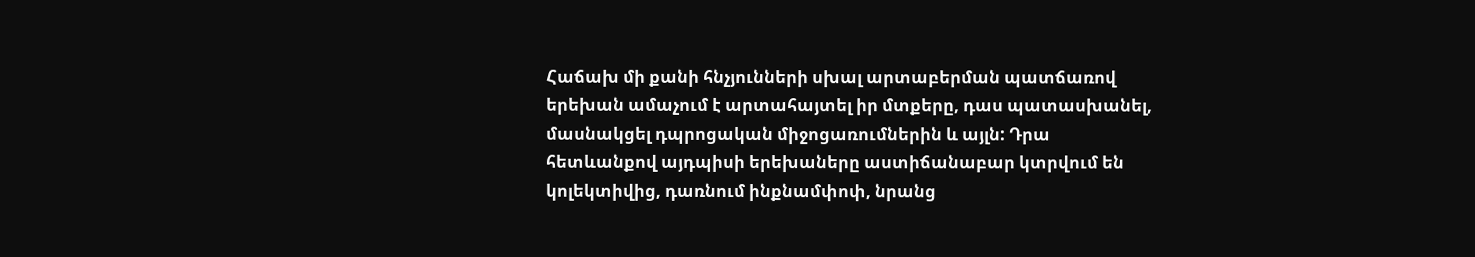Հաճախ մի քանի հնչյունների սխալ արտաբերման պատճառով երեխան ամաչում է արտահայտել իր մտքերը, դաս պատասխանել, մասնակցել դպրոցական միջոցառումներին և այլն: Դրա հետևանքով այդպիսի երեխաները աստիճանաբար կտրվում են կոլեկտիվից, դառնում ինքնամփոփ, նրանց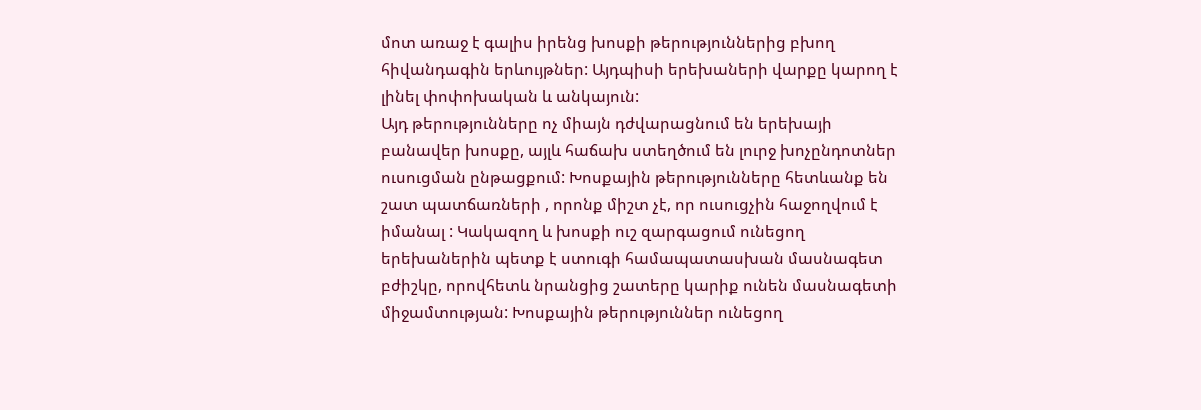մոտ առաջ է գալիս իրենց խոսքի թերություններից բխող հիվանդագին երևույթներ: Այդպիսի երեխաների վարքը կարող է լինել փոփոխական և անկայուն:
Այդ թերությունները ոչ միայն դժվարացնում են երեխայի բանավեր խոսքը, այլև հաճախ ստեղծում են լուրջ խոչընդոտներ ուսուցման ընթացքում: Խոսքային թերությունները հետևանք են շատ պատճառների , որոնք միշտ չէ, որ ուսուցչին հաջողվում է իմանալ : Կակազող և խոսքի ուշ զարգացում ունեցող երեխաներին պետք է ստուգի համապատասխան մասնագետ բժիշկը, որովհետև նրանցից շատերը կարիք ունեն մասնագետի միջամտության: Խոսքային թերություններ ունեցող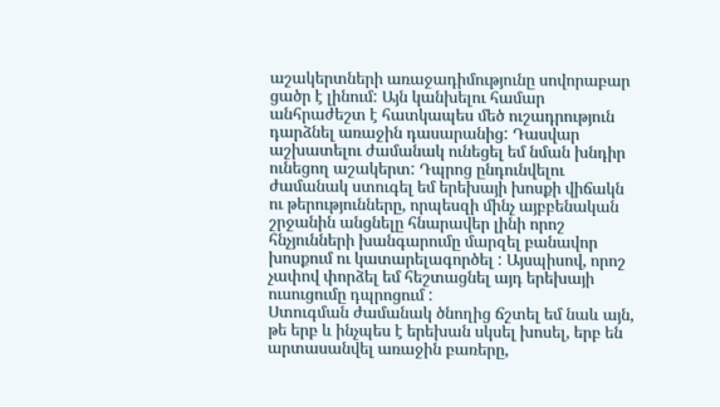աշակերտների առաջադիմությունը սովորաբար ցածր է լինում: Այն կանխելու համար անհրաժեշտ է հատկապես մեծ ուշադրություն դարձնել առաջին դասարանից: Դասվար աշխատելու ժամանակ ունեցել եմ նման խնդիր ունեցող աշակերտ: Դպրոց ընդունվելու ժամանակ ստուգել եմ երեխայի խոսքի վիճակն ու թերությունները, որպեսզի մինչ այբբենական շրջանին անցնելը հնարավեր լինի որոշ հնչյունների խանգարումը մարզել բանավոր խոսքում ու կատարելագործել : Այսպիսով, որոշ չափով փորձել եմ հեշտացնել այդ երեխայի ուսուցումը դպրոցում :
Ստուգման ժամանակ ծնողից ճշտել եմ նաև այն, թե երբ և ինչպես է երեխան սկսել խոսել, երբ են արտասանվել առաջին բառերը,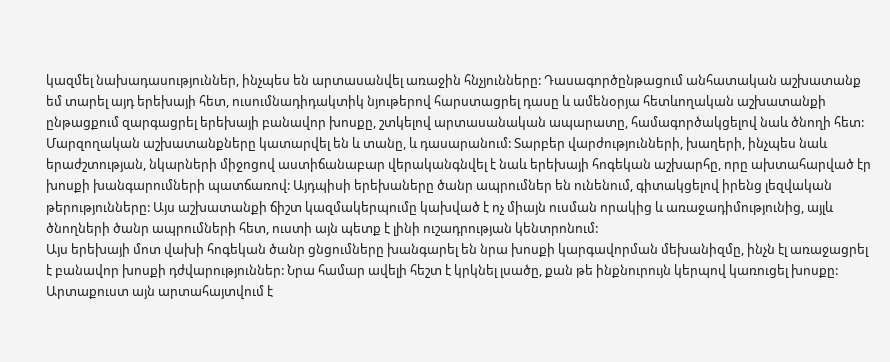կազմել նախադասություններ, ինչպես են արտասանվել առաջին հնչյունները: Դասագործընթացում անհատական աշխատանք եմ տարել այդ երեխայի հետ, ուսումնադիդակտիկ նյութերով հարստացրել դասը և ամենօրյա հետևողական աշխատանքի ընթացքում զարգացրել երեխայի բանավոր խոսքը, շտկելով արտասանական ապարատը, համագործակցելով նաև ծնողի հետ: Մարզողական աշխատանքները կատարվել են և տանը, և դասարանում: Տարբեր վարժությունների, խաղերի, ինչպես նաև երաժշտության, նկարների միջոցով աստիճանաբար վերականգնվել է նաև երեխայի հոգեկան աշխարհը, որը ախտահարված էր խոսքի խանգարումների պատճառով: Այդպիսի երեխաները ծանր ապրումներ են ունենում, գիտակցելով իրենց լեզվական թերությունները: Այս աշխատանքի ճիշտ կազմակերպումը կախված է ոչ միայն ուսման որակից և առաջադիմությունից, այլև ծնողների ծանր ապրումների հետ, ուստի այն պետք է լինի ուշադրության կենտրոնում:
Այս երեխայի մոտ վախի հոգեկան ծանր ցնցումները խանգարել են նրա խոսքի կարգավորման մեխանիզմը, ինչն էլ առաջացրել է բանավոր խոսքի դժվարություններ: Նրա համար ավելի հեշտ է կրկնել լսածը, քան թե ինքնուրույն կերպով կառուցել խոսքը: Արտաքուստ այն արտահայտվում է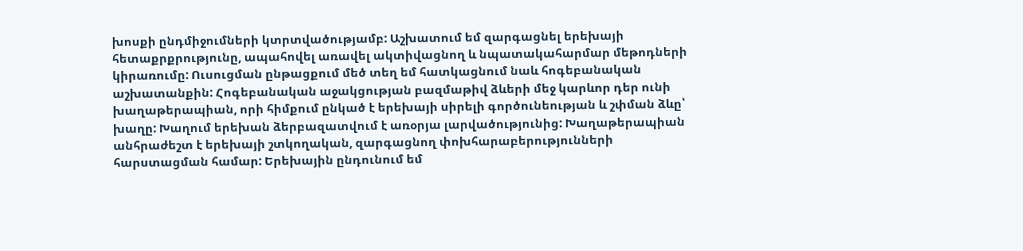խոսքի ընդմիջումների կտրտվածությամբ: Աշխատում եմ զարգացնել երեխայի հետաքրքրությունը, ապահովել առավել ակտիվացնող և նպատակահարմար մեթոդների կիրառումը: Ուսուցման ընթացքում մեծ տեղ եմ հատկացնում նաև հոգեբանական աշխատանքին: Հոգեբանական աջակցության բազմաթիվ ձևերի մեջ կարևոր դեր ունի խաղաթերապիան, որի հիմքում ընկած է երեխայի սիրելի գործունեության և շփման ձևը՝ խաղը: Խաղում երեխան ձերբազատվում է առօրյա լարվածությունից: Խաղաթերապիան անհրաժեշտ է երեխայի շտկողական, զարգացնող փոխհարաբերությունների հարստացման համար: Երեխային ընդունում եմ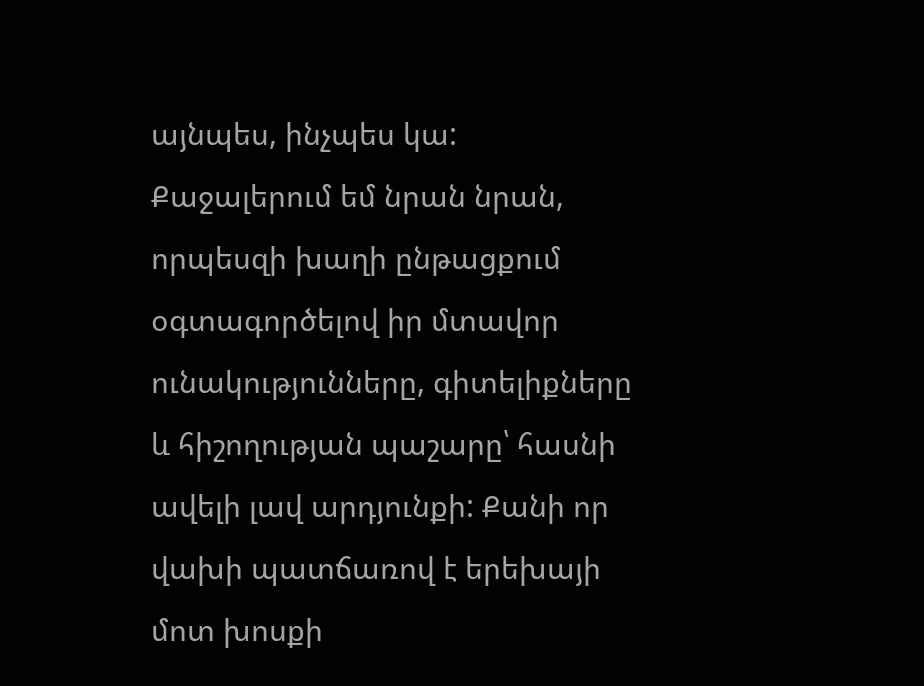այնպես, ինչպես կա: Քաջալերում եմ նրան նրան, որպեսզի խաղի ընթացքում օգտագործելով իր մտավոր ունակությունները, գիտելիքները և հիշողության պաշարը՝ հասնի ավելի լավ արդյունքի: Քանի որ վախի պատճառով է երեխայի մոտ խոսքի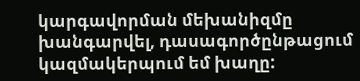կարգավորման մեխանիզմը խանգարվել, դասագործընթացում կազմակերպում եմ խաղը: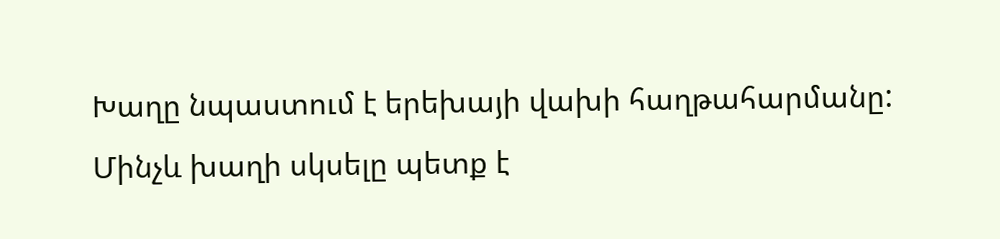Խաղը նպաստում է երեխայի վախի հաղթահարմանը: Մինչև խաղի սկսելը պետք է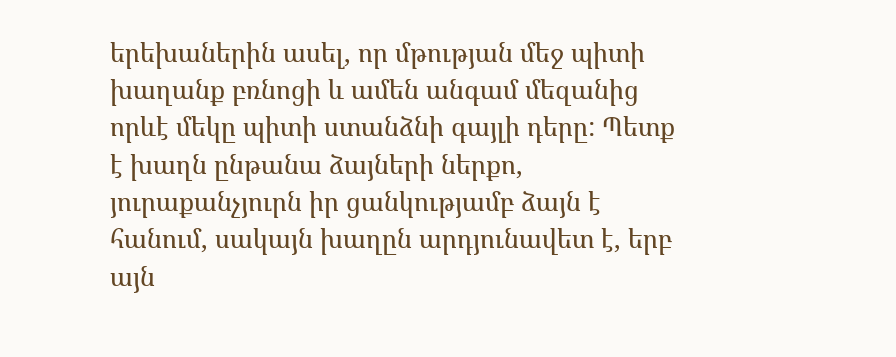երեխաներին ասել, որ մթության մեջ պիտի խաղանք բռնոցի և ամեն անգամ մեզանից որևէ մեկը պիտի ստանձնի գայլի դերը: Պետք է խաղն ընթանա ձայների ներքո, յուրաքանչյուրն իր ցանկությամբ ձայն է հանում, սակայն խաղըն արդյունավետ է, երբ այն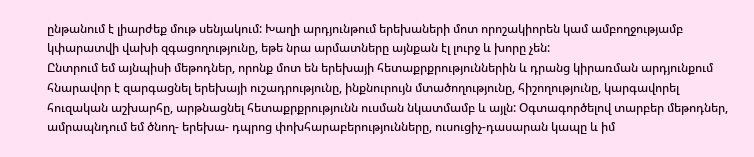ընթանում է լիարժեք մութ սենյակում: Խաղի արդյունթում երեխաների մոտ որոշակիորեն կամ ամբողջությամբ կփարատվի վախի զգացողությունը, եթե նրա արմատները այնքան էլ լուրջ և խորը չեն:
Ընտրում եմ այնպիսի մեթոդներ, որոնք մոտ են երեխայի հետաքրքրություններին և դրանց կիրառման արդյունքում հնարավոր է զարգացնել երեխայի ուշադրությունը, ինքնուրույն մտածողությունը, հիշողությունը, կարգավորել հուզական աշխարհը, արթնացնել հետաքրքրությունն ուսման նկատմամբ և այլն: Օգտագործելով տարբեր մեթոդներ, ամրապնդում եմ ծնող- երեխա- դպրոց փոխհարաբերությունները, ուսուցիչ-դասարան կապը և իմ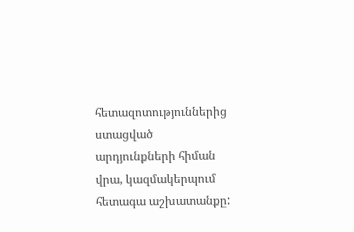հետազոտություններից ստացված արդյունքների հիման վրա, կազմակերպում հետագա աշխատանքը: